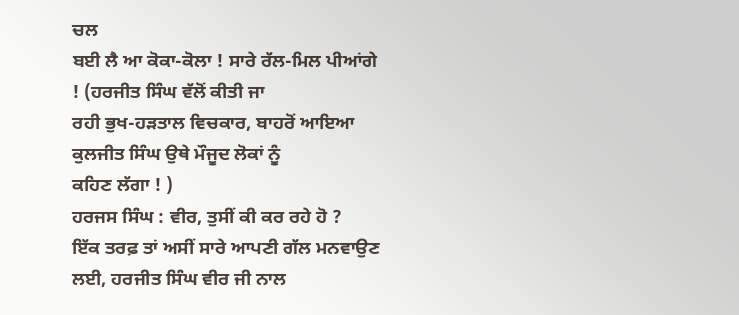ਚਲ
ਬਈ ਲੈ ਆ ਕੋਕਾ-ਕੋਲਾ ! ਸਾਰੇ ਰੱਲ-ਮਿਲ ਪੀਆਂਗੇ ! (ਹਰਜੀਤ ਸਿੰਘ ਵੱਲੋਂ ਕੀਤੀ ਜਾ
ਰਹੀ ਭੁਖ-ਹੜਤਾਲ ਵਿਚਕਾਰ, ਬਾਹਰੋਂ ਆਇਆ ਕੁਲਜੀਤ ਸਿੰਘ ਉਥੇ ਮੌਜੂਦ ਲੋਕਾਂ ਨੂੰ
ਕਹਿਣ ਲੱਗਾ ! )
ਹਰਜਸ ਸਿੰਘ : ਵੀਰ, ਤੁਸੀਂ ਕੀ ਕਰ ਰਹੇ ਹੋ ?
ਇੱਕ ਤਰਫ਼ ਤਾਂ ਅਸੀਂ ਸਾਰੇ ਆਪਣੀ ਗੱਲ ਮਨਵਾਉਣ ਲਈ, ਹਰਜੀਤ ਸਿੰਘ ਵੀਰ ਜੀ ਨਾਲ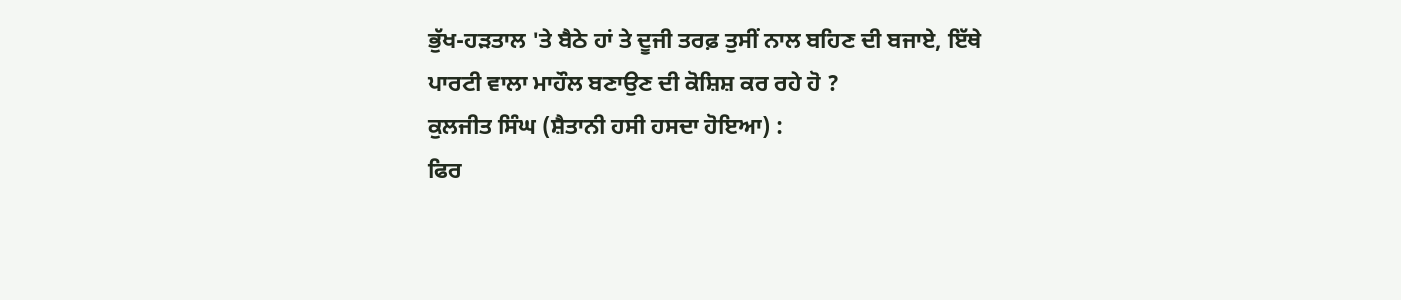ਭੁੱਖ-ਹੜਤਾਲ 'ਤੇ ਬੈਠੇ ਹਾਂ ਤੇ ਦੂਜੀ ਤਰਫ਼ ਤੁਸੀਂ ਨਾਲ ਬਹਿਣ ਦੀ ਬਜਾਏ, ਇੱਥੇ
ਪਾਰਟੀ ਵਾਲਾ ਮਾਹੌਲ ਬਣਾਉਣ ਦੀ ਕੋਸ਼ਿਸ਼ ਕਰ ਰਹੇ ਹੋ ?
ਕੁਲਜੀਤ ਸਿੰਘ (ਸ਼ੈਤਾਨੀ ਹਸੀ ਹਸਦਾ ਹੋਇਆ) :
ਫਿਰ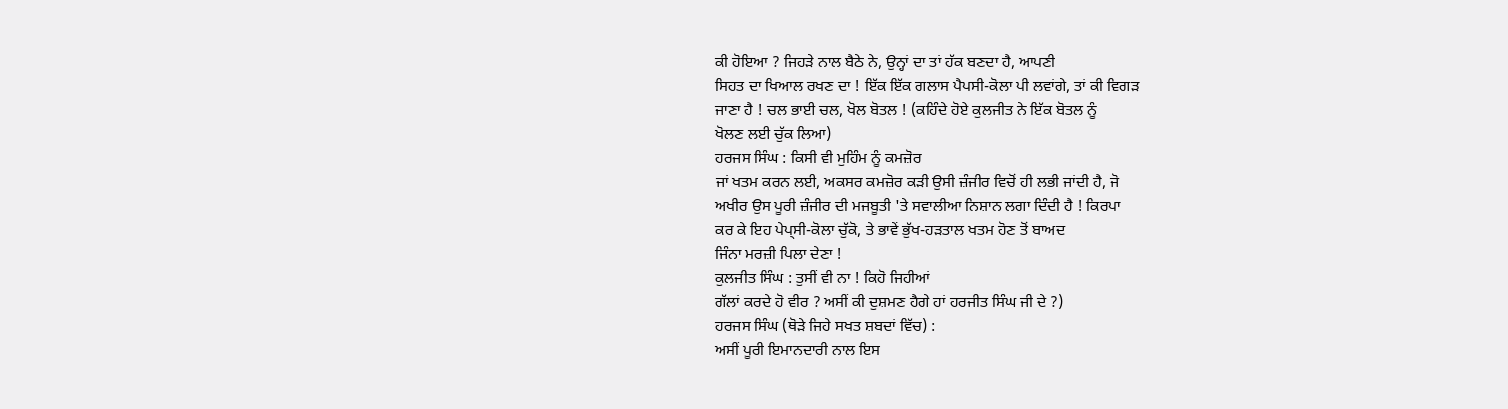ਕੀ ਹੋਇਆ ? ਜਿਹੜੇ ਨਾਲ ਬੈਠੇ ਨੇ, ਉਨ੍ਹਾਂ ਦਾ ਤਾਂ ਹੱਕ ਬਣਦਾ ਹੈ, ਆਪਣੀ
ਸਿਹਤ ਦਾ ਖਿਆਲ ਰਖਣ ਦਾ ! ਇੱਕ ਇੱਕ ਗਲਾਸ ਪੈਪਸੀ-ਕੋਲਾ ਪੀ ਲਵਾਂਗੇ, ਤਾਂ ਕੀ ਵਿਗੜ
ਜਾਣਾ ਹੈ ! ਚਲ ਭਾਈ ਚਲ, ਖੋਲ ਬੋਤਲ ! (ਕਹਿੰਦੇ ਹੋਏ ਕੁਲਜੀਤ ਨੇ ਇੱਕ ਬੋਤਲ ਨੂੰ
ਖੋਲਣ ਲਈ ਚੁੱਕ ਲਿਆ)
ਹਰਜਸ ਸਿੰਘ : ਕਿਸੀ ਵੀ ਮੁਹਿੰਮ ਨੂੰ ਕਮਜ਼ੋਰ
ਜਾਂ ਖਤਮ ਕਰਨ ਲਈ, ਅਕਸਰ ਕਮਜ਼ੋਰ ਕੜੀ ਉਸੀ ਜ਼ੰਜੀਰ ਵਿਚੋਂ ਹੀ ਲਭੀ ਜਾਂਦੀ ਹੈ, ਜੋ
ਅਖੀਰ ਉਸ ਪੂਰੀ ਜ਼ੰਜੀਰ ਦੀ ਮਜਬੂਤੀ 'ਤੇ ਸਵਾਲੀਆ ਨਿਸ਼ਾਨ ਲਗਾ ਦਿੰਦੀ ਹੈ ! ਕਿਰਪਾ
ਕਰ ਕੇ ਇਹ ਪੇਪ੍ਸੀ-ਕੋਲਾ ਚੁੱਕੋ, ਤੇ ਭਾਵੇਂ ਭੁੱਖ-ਹੜਤਾਲ ਖਤਮ ਹੋਣ ਤੋਂ ਬਾਅਦ
ਜਿੰਨਾ ਮਰਜ਼ੀ ਪਿਲਾ ਦੇਣਾ !
ਕੁਲਜੀਤ ਸਿੰਘ : ਤੁਸੀਂ ਵੀ ਨਾ ! ਕਿਹੋ ਜਿਹੀਆਂ
ਗੱਲਾਂ ਕਰਦੇ ਹੋ ਵੀਰ ? ਅਸੀਂ ਕੀ ਦੁਸ਼ਮਣ ਹੈਗੇ ਹਾਂ ਹਰਜੀਤ ਸਿੰਘ ਜੀ ਦੇ ?)
ਹਰਜਸ ਸਿੰਘ (ਥੋੜੇ ਜਿਹੇ ਸਖਤ ਸ਼ਬਦਾਂ ਵਿੱਚ) :
ਅਸੀਂ ਪੂਰੀ ਇਮਾਨਦਾਰੀ ਨਾਲ ਇਸ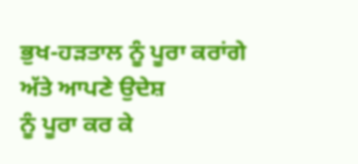ਭੁਖ-ਹੜਤਾਲ ਨੂੰ ਪੂਰਾ ਕਰਾਂਗੇ ਅੱਤੇ ਆਪਣੇ ਉਦੇਸ਼
ਨੂੰ ਪੂਰਾ ਕਰ ਕੇ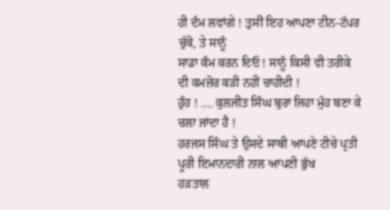ਹੀ ਦੰਮ ਲਵਾਂਗੇ ! ਤੁਸੀਂ ਇਹ ਆਪਣਾ ਟੀਨ-ਟੱਪਰ ਚੁੱਕੋ, ਤੇ ਸਾਨੂੰ
ਸਾਡਾ ਕੰਮ ਕਰਨ ਦਿਓ ! ਸਾਨੂੰ ਕਿਸੀ ਵੀ ਤਰੀਕੇ ਦੀ ਕਮਜ਼ੋਰ ਕੜੀ ਨਹੀਂ ਚਾਹੀਦੀ !
ਹੁੰਹ ! .... ਕੁਲਜੀਤ ਸਿੰਘ ਬੁਰਾ ਜਿਹਾ ਮੁੰਹ ਬਣਾ ਕੇ ਚਲਾ ਜਾਂਦਾ ਹੈ !
ਹਰਜਸ ਸਿੰਘ ਤੇ ਉਸਦੇ ਸਾਥੀ ਆਪਣੇ ਟੀਚੇ ਪ੍ਰਤੀ ਪੂਰੀ ਇਮਾਨਦਾਰੀ ਨਾਲ ਆਪਣੀ ਭੁੱਖ
ਹੜਤਾਲ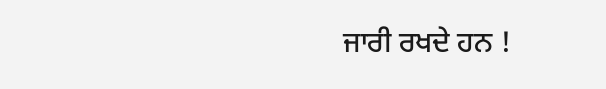ਜਾਰੀ ਰਖਦੇ ਹਨ !